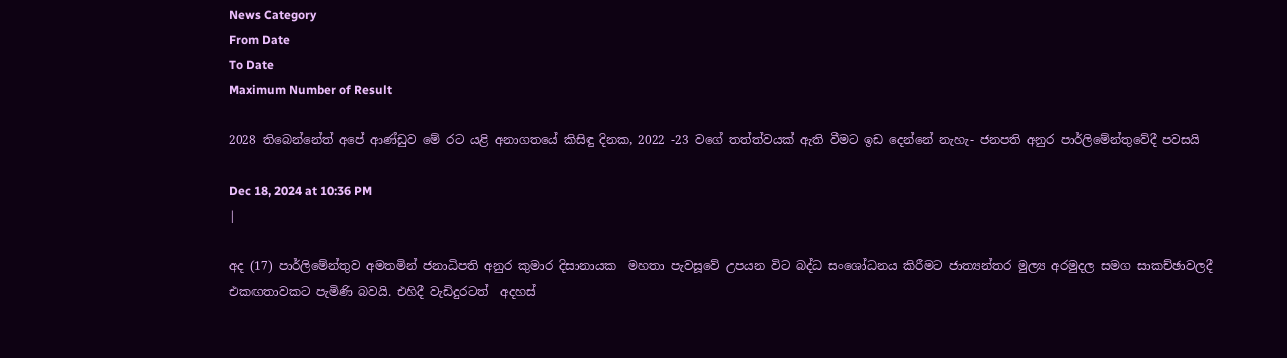News Category
From Date
To Date
Maximum Number of Result

2028 තිබෙන්නේත් අපේ ආණ්ඩුව මේ රට යළි අනාගතයේ කිසිඳු දිනක, 2022 -23 වගේ තත්ත්වයක් ඇති වීමට ඉඩ දෙන්නේ නැහැ- ජනපති අනුර පාර්ලිමේන්තුවේදී පවසයි

Dec 18, 2024 at 10:36 PM
|

අද (17) පාර්ලිමේන්තුව අමතමින් ජනාධිපති අනුර කුමාර දිසානායක  මහතා පැවසූවේ උපයන විට බද්ධ සංශෝධනය කිරීමට ජාත්‍යන්තර මුල්‍ය අරමුදල සමග සාකච්ඡාවලදී එකඟතාවකට පැමිණි බවයි. එහිදී වැඩිදුරටත්  අදහස්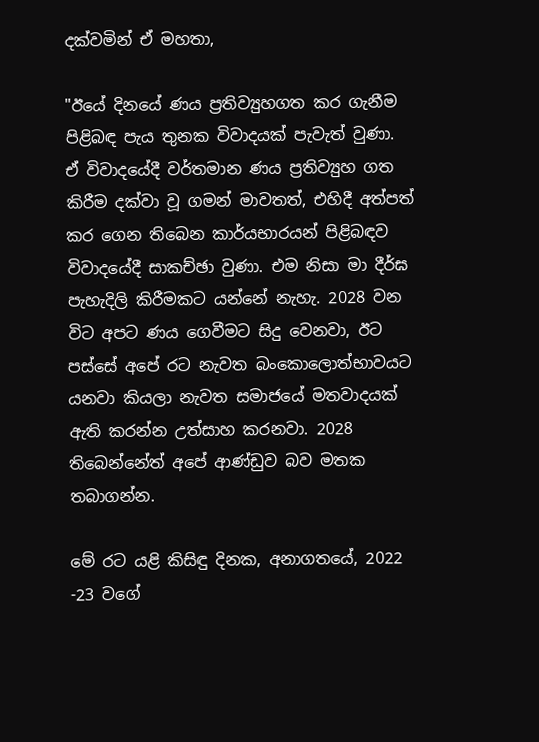දක්වමින් ඒ මහතා,

"ඊයේ දිනයේ ණය ප්‍රතිව්‍යුහගත කර ගැනීම පිළිබඳ පැය තුනක විවාදයක් පැවැත් වුණා. ඒ විවාදයේදී වර්තමාන ණය ප්‍රතිව්‍යුහ ගත කිරීම දක්වා වූ ගමන් මාවතත්, එහිදී අත්පත් කර ගෙන තිබෙන කාර්යභාරයන් පිළිබඳව විවාදයේදී සාකච්ඡා වුණා. එම නිසා මා දීර්ඝ පැහැදිලි කිරීමකට යන්නේ නැහැ. 2028 වන විට අපට ණය ගෙවීමට සිදු වෙනවා, ඊට පස්සේ අපේ රට නැවත බංකොලොත්භාවයට යනවා කියලා නැවත සමාජයේ මතවාදයක් ඇති කරන්න උත්සාහ කරනවා. 2028 තිබෙන්නේත් අපේ ආණ්ඩුව බව මතක තබාගන්න.

මේ රට යළි කිසිඳු දිනක, අනාගතයේ, 2022 -23 වගේ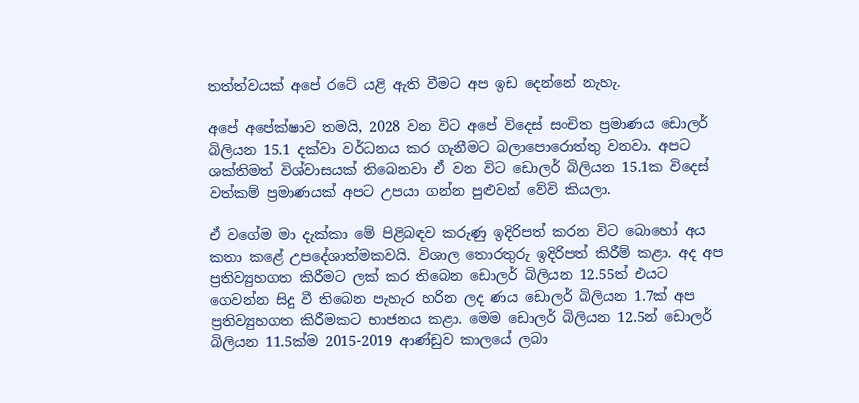තත්ත්වයක් අපේ රටේ යළි ඇති වීමට අප ඉඩ දෙන්නේ නැහැ.

අපේ අපේක්ෂාව තමයි, 2028 වන විට අපේ විදෙස් සංචිත ප්‍රමාණය ඩොලර් බිලියන 15.1 දක්වා වර්ධනය කර ගැනීමට බලාපොරොත්තු වනවා. අපට ශක්තිමත් විශ්වාසයක් තිබෙනවා ඒ වන විට ඩොලර් බිලියන 15.1ක විදෙස් වත්කම් ප්‍රමාණයක් අපට උපයා ගන්න පුළුවන් වේවි කියලා.

ඒ වගේම මා දැක්කා මේ පිළිබඳව කරුණු ඉදිරිපත් කරන විට බොහෝ අය කතා කළේ උපදේශාත්මකවයි. විශාල තොරතුරු ඉදිරිපත් කිරීම් කළා. අද අප ප්‍රතිව්‍යුහගත කිරීමට ලක් කර තිබෙන ඩොලර් බිලියන 12.55ත් එයට ගෙවන්න සිදු වී තිබෙන පැහැර හරින ලද ණය ඩොලර් බිලියන 1.7ක් අප ප්‍රතිව්‍යුහගත කිරීමකට භාජනය කළා. මෙම ඩොලර් බිලියන 12.5න් ඩොලර් බිලියන 11.5ක්ම 2015-2019 ආණ්ඩුව කාලයේ ලබා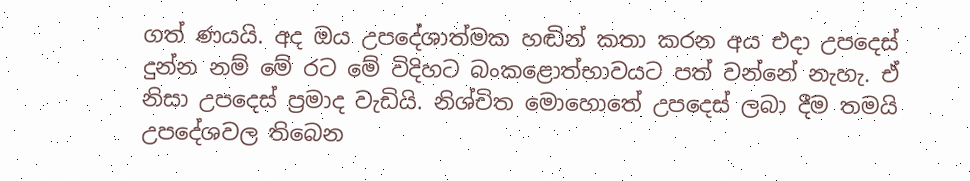ගත් ණයයි. අද ඔය උපදේශාත්මක හඬින් කතා කරන අය එදා උපදෙස් දුන්න නම් මේ රට මේ විදිහට බංකළොත්භාවයට පත් වන්නේ නැහැ. ඒ නිසා උපදෙස් ප්‍රමාද වැඩියි. නිශ්චිත මොහොතේ උපදෙස් ලබා දීම තමයි උපදේශවල තිබෙන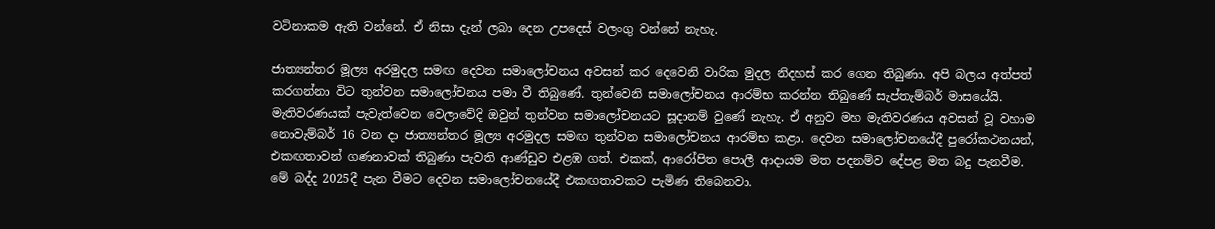වටිනාකම ඇති වන්නේ. ඒ නිසා දැන් ලබා දෙන උපදෙස් වලංගු වන්නේ නැහැ.

ජාත්‍යන්තර මූල්‍ය අරමුදල සමඟ දෙවන සමාලෝචනය අවසන් කර දෙවෙනි වාරික මුදල නිදහස් කර ගෙන තිබුණා. අපි බලය අත්පත් කරගන්නා විට තුන්වන සමාලෝචනය පමා වී තිබුණේ. තුන්වෙනි සමාලෝචනය ආරම්භ කරන්න තිබුණේ සැප්තැම්බර් මාසයේයි. මැතිවරණයක් පැවැත්වෙන වෙලාවේදි ඔවුන් තුන්වන සමාලෝචනයට සූදානම් වුණේ නැහැ. ඒ අනුව මහ මැතිවරණය අවසන් වූ වහාම නොවැම්බර් 16 වන දා ජාත්‍යන්තර මූල්‍ය අරමුදල සමඟ තුන්වන සමාලෝචනය ආරම්භ කළා. දෙවන සමාලෝචනයේදී පුරෝකථනයන්, එකඟතාවන් ගණනාවක් තිබුණා පැවති ආණ්ඩුව එළඹ ගත්. එකක්, ආරෝපිත පොලී ආදායම මත පදනම්ව දේපළ මත බදු පැනවීම. මේ බද්ද 2025දී පැන වීමට දෙවන සමාලෝචනයේදී එකඟතාවකට පැමිණ තිබෙනවා.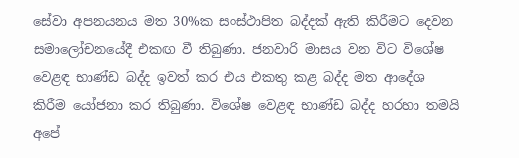සේවා අපනයනය මත 30%ක සංස්ථාපිත බද්දක් ඇති කිරීමට දෙවන සමාලෝචනයේදී එකඟ වී තිබුණා. ජනවාරි මාසය වන විට විශේෂ වෙළඳ භාණ්ඩ බද්ද ඉවත් කර එය එකතු කළ බද්ද මත ආදේශ කිරීම යෝජනා කර තිබුණා. විශේෂ වෙළඳ භාණ්ඩ බද්ද හරහා තමයි අපේ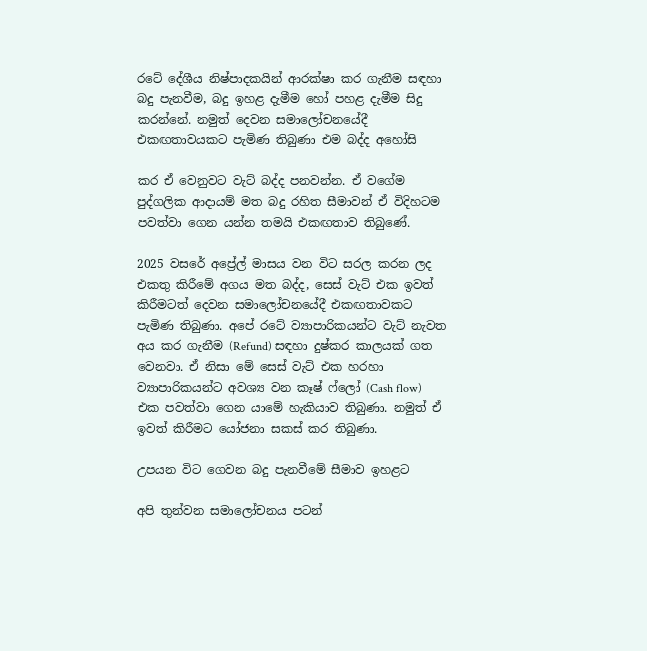රටේ දේශීය නිෂ්පාදකයින් ආරක්ෂා කර ගැනීම සඳහා බදු පැනවීම, බදු ඉහළ දැමීම හෝ පහළ දැමීම සිදු කරන්නේ. නමුත් දෙවන සමාලෝචනයේදී එකඟතාවයකට පැමිණ තිබුණා එම බද්ද අහෝසි

කර ඒ වෙනුවට වැට් බද්ද පනවන්න. ඒ වගේම පුද්ගලික ආදායම් මත බදු රහිත සීමාවන් ඒ විදිහටම පවත්වා ගෙන යන්න තමයි එකඟතාව තිබුණේ.

2025 වසරේ අප්‍රේල් මාසය වන විට සරල කරන ලද එකතු කිරීමේ අගය මත බද්ද, සෙස් වැට් එක ඉවත් කිරීමටත් දෙවන සමාලෝචනයේදී එකඟතාවකට පැමිණ තිබුණා. අපේ රටේ ව්‍යාපාරිකයන්ට වැට් නැවත අය කර ගැනීම (Refund) සඳහා දුෂ්කර කාලයක් ගත වෙනවා. ඒ නිසා මේ සෙස් වැට් එක හරහා ව්‍යාපාරිකයන්ට අවශ්‍ය වන කෑෂ් ෆ්ලෝ (Cash flow) එක පවත්වා ගෙන යාමේ හැකියාව තිබුණා. නමුත් ඒ ඉවත් කිරීමට යෝජනා සකස් කර තිබුණා.

උපයන විට ගෙවන බදු පැනවීමේ සීමාව ඉහළට

අපි තුන්වන සමාලෝචනය පටන්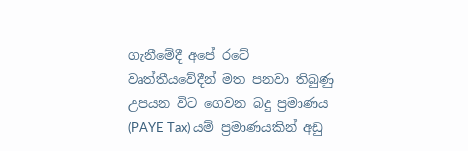ගැනීමේදී අපේ රටේ වෘත්තීයවේදීන් මත පනවා තිබුණු උපයන විට ගෙවන බදු ප්‍රමාණය (PAYE Tax) යම් ප්‍රමාණයකින් අඩු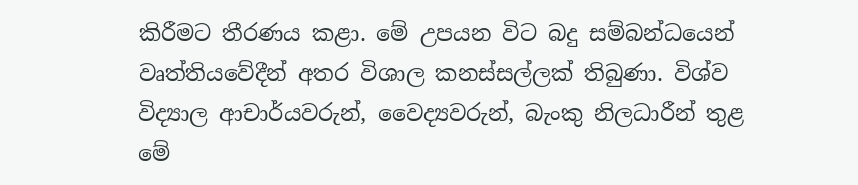කිරීමට තීරණය කළා. මේ උපයන විට බදු සම්බන්ධයෙන් වෘත්තියවේදීන් අතර විශාල කනස්සල්ලක් තිබුණා. විශ්ව විද්‍යාල ආචාර්යවරුන්, වෛද්‍යවරුන්, බැංකු නිලධාරීන් තුළ මේ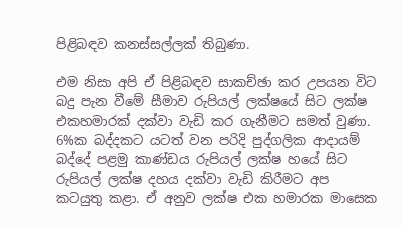පිළිබඳව කනස්සල්ලක් තිබුණා.

එම නිසා අපි ඒ පිළිබඳව සාකච්ඡා කර උපයන විට බදු පැන වීමේ සීමාව රුපියල් ලක්ෂයේ සිට ලක්ෂ එකහමාරක් දක්වා වැඩි කර ගැනීමට සමත් වුණා. 6%ක බද්දකට යටත් වන පරිදි පුද්ගලික ආදායම් බද්දේ පළමු කාණ්ඩය රුපියල් ලක්ෂ හයේ සිට රුපියල් ලක්ෂ දහය දක්වා වැඩි කිරීමට අප කටයුතු කළා. ඒ අනුව ලක්ෂ එක හමාරක මාසෙක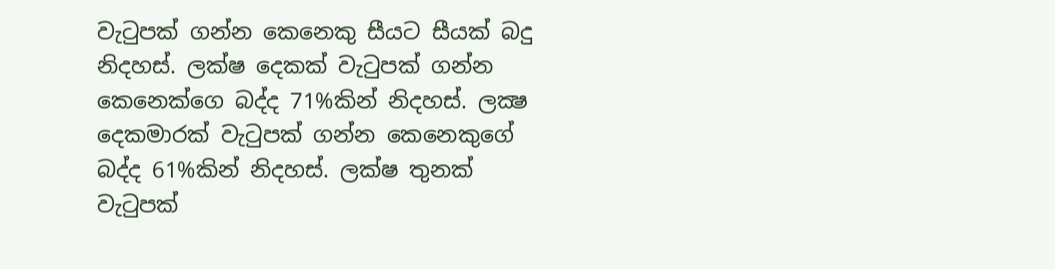වැටුපක් ගන්න කෙනෙකු සීයට සීයක් බදු නිදහස්. ලක්ෂ දෙකක් වැටුපක් ගන්න කෙනෙක්ගෙ බද්ද 71%කින් නිදහස්. ලක්‍ෂ දෙකමාරක් වැටුපක් ගන්න කෙනෙකුගේ බද්ද 61%කින් නිදහස්. ලක්ෂ තුනක් වැටුපක්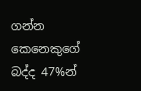ගන්න කෙනෙකුගේ බද්ද 47%න්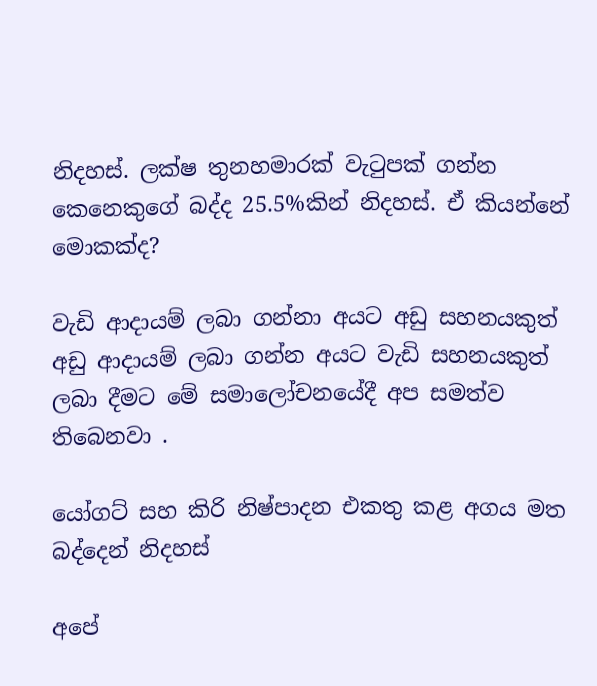නිදහස්. ලක්ෂ තුනහමාරක් වැටුපක් ගන්න කෙනෙකුගේ බද්ද 25.5%කින් නිදහස්. ඒ කියන්නේ මොකක්ද?

වැඩි ආදායම් ලබා ගන්නා අයට අඩු සහනයකුත් අඩු ආදායම් ලබා ගන්න අයට වැඩි සහනයකුත් ලබා දීමට මේ සමාලෝචනයේදී අප සමත්ව තිබෙනවා .

යෝගට් සහ කිරි නිෂ්පාදන එකතු කළ අගය මත බද්දෙන් නිදහස්

අපේ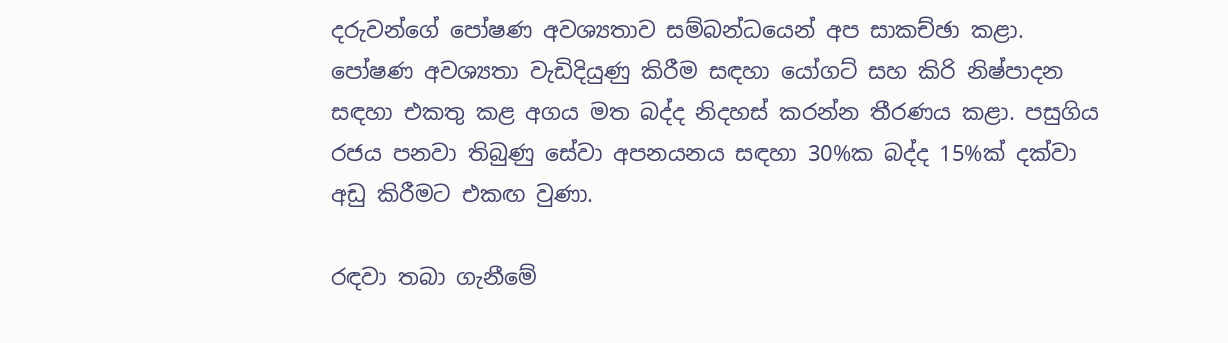දරුවන්ගේ පෝෂණ අවශ්‍යතාව සම්බන්ධයෙන් අප සාකච්ඡා කළා. පෝෂණ අවශ්‍යතා වැඩිදියුණු කිරීම සඳහා යෝගට් සහ කිරි නිෂ්පාදන සඳහා එකතු කළ අගය මත බද්ද නිදහස් කරන්න තීරණය කළා. පසුගිය රජය පනවා තිබුණු සේවා අපනයනය සඳහා 30%ක බද්ද 15%ක් දක්වා අඩු කිරීමට එකඟ වුණා.

රඳවා තබා ගැනීමේ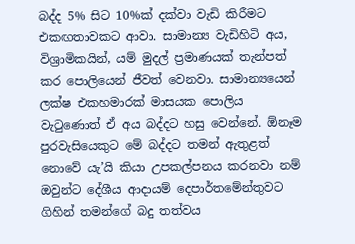බද්ද 5% සිට 10%ක් දක්වා වැඩි කිරීමට එකඟතාවකට ආවා. සාමාන්‍ය වැඩිහිටි අය, විශ්‍රාමිකයින්, යම් මුදල් ප්‍රමාණයක් තැන්පත් කර පොලියෙන් ජීවත් වෙනවා. සාමාන්‍යයෙන් ලක්ෂ එකහමාරක් මාසයක පොලිය වැටුණොත් ඒ අය බද්දට හසු වෙන්නේ. ඕනෑම පුරවැසියෙකුට මේ බද්දට තමන් ඇතුළත් නොවේ යැ’යි කියා උපකල්පනය කරනවා නම් ඔවුන්ට දේශීය ආදායම් දෙපාර්තමේන්තුවට ගිහින් තමන්ගේ බදු තත්වය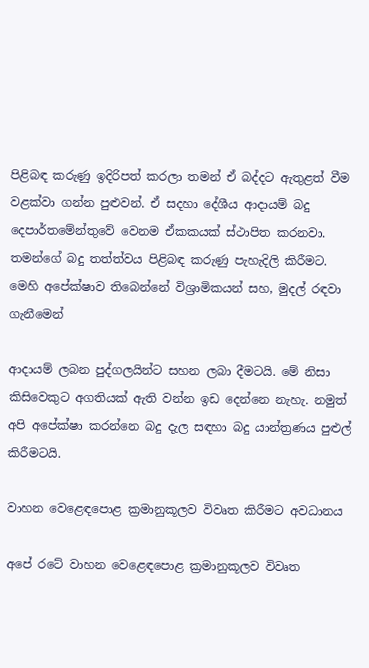පිළිබඳ කරුණු ඉදිරිපත් කරලා තමන් ඒ බද්දට ඇතුළත් වීම වළක්වා ගන්න පුළුවන්. ඒ සදහා දේශීය ආදායම් බදු දෙපාර්තමේන්තුවේ වෙනම ඒකකයක් ස්ථාපිත කරනවා. තමන්ගේ බදු තත්ත්වය පිළිබඳ කරුණු පැහැදිලි කිරීමට. මෙහි අපේක්ෂාව තිබෙන්නේ විශ්‍රාමිකයන් සහ, මුදල් රඳවා ගැනීමෙන්

ආදායම් ලබන පුද්ගලයින්ට සහන ලබා දීමටයි. මේ නිසා කිසිවෙකුට අගතියක් ඇති වන්න ඉඩ දෙන්නෙ නැහැ. නමුත් අපි අපේක්ෂා කරන්නෙ බදු දැල සඳහා බදු යාන්ත්‍රණය පුළුල් කිරීමටයි.

වාහන වෙළෙඳපොළ ක්‍රමානුකූලව විවෘත කිරීමට අවධානය

අපේ රටේ වාහන වෙළෙඳපොළ ක්‍රමානුකූලව විවෘත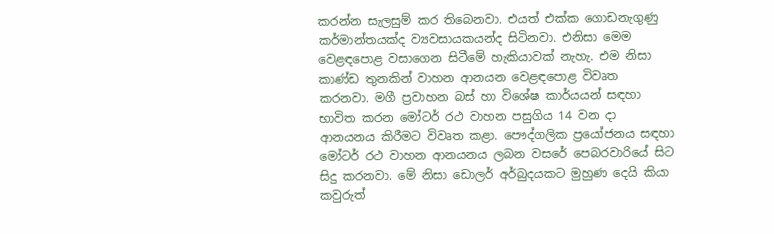කරන්න සැලසුම් කර තිබෙනවා. එයත් එක්ක ගොඩනැගුණු කර්මාන්තයක්ද ව්‍යවසායකයන්ද සිටිනවා. එනිසා මෙම වෙළඳපොළ වසාගෙන සිටීමේ හැකියාවක් නැහැ. එම නිසා කාණ්ඩ තුනකින් වාහන ආනයන වෙළඳපොළ විවෘත කරනවා. මගී ප්‍රවාහන බස් හා විශේෂ කාර්යයන් සඳහා භාවිත කරන මෝටර් රථ වාහන පසුගිය 14 වන දා ආනයනය කිරීමට විවෘත කළා. පෞද්ගලික ප්‍රයෝජනය සඳහා මෝටර් රථ වාහන ආනයනය ලබන වසරේ පෙබරවාරියේ සිට සිදු කරනවා. මේ නිසා ඩොලර් අර්බුදයකට මුහුණ දෙයි කියා කවුරුත්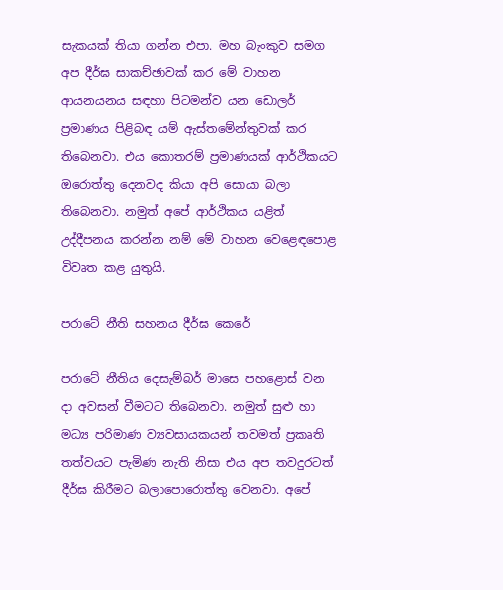සැකයක් තියා ගන්න එපා. මහ බැංකුව සමග අප දීර්ඝ සාකච්ඡාවක් කර මේ වාහන ආයනයනය සඳහා පිටමන්ව යන ඩොලර් ප්‍රමාණය පිළිබඳ යම් ඇස්තමේන්තුවක් කර තිබෙනවා. එය කොතරම් ප්‍රමාණයක් ආර්ථිකයට ඔරොත්තු දෙනවද කියා අපි සොයා බලා තිබෙනවා. නමුත් අපේ ආර්ථිකය යළිත් උද්දීපනය කරන්න නම් මේ වාහන වෙළෙඳපොළ විවෘත කළ යුතුයි.

පරාටේ නීති සහනය දීර්ඝ කෙරේ

පරාටේ නීතිය දෙසැම්බර් මාසෙ පහළොස් වන දා අවසන් වීමටට තිබෙනවා. නමුත් සුළු හා මධ්‍ය පරිමාණ ව්‍යවසායකයන් තවමත් ප්‍රකෘති තත්වයට පැමිණ නැති නිසා එය අප තවදුරටත් දීර්ඝ කිරීමට බලාපොරොත්තු වෙනවා. අපේ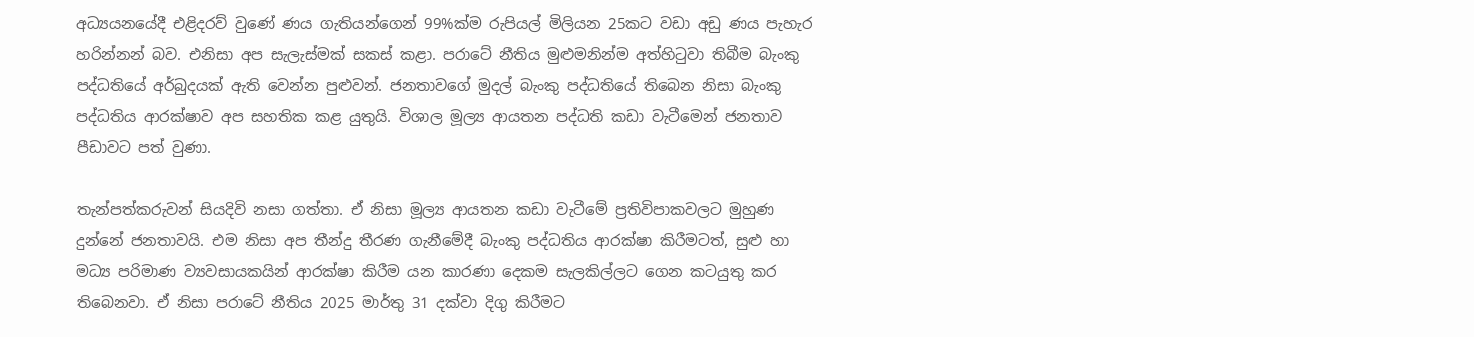අධ්‍යයනයේදී එළිදරව් වුණේ ණය ගැතියන්ගෙන් 99%ක්ම රුපියල් මිලියන 25කට වඩා අඩු ණය පැහැර හරින්නන් බව. එනිසා අප සැලැස්මක් සකස් කළා. පරාටේ නීතිය මුළුමනින්ම අත්හිටුවා තිබීම බැංකු පද්ධතියේ අර්බුදයක් ඇති වෙන්න පුළුවන්. ජනතාවගේ මුදල් බැංකු පද්ධතියේ තිබෙන නිසා බැංකු පද්ධතිය ආරක්ෂාව අප සහතික කළ යුතුයි. විශාල මූල්‍ය ආයතන පද්ධති කඩා වැටීමෙන් ජනතාව පීඩාවට පත් වුණා.

තැන්පත්කරුවන් සියදිවි නසා ගත්තා. ඒ නිසා මූල්‍ය ආයතන කඩා වැටීමේ ප්‍රතිවිපාකවලට මුහුණ දුන්නේ ජනතාවයි. එම නිසා අප තීන්දු තීරණ ගැනීමේදී බැංකු පද්ධතිය ආරක්ෂා කිරීමටත්, සුළු හා මධ්‍ය පරිමාණ ව්‍යවසායකයින් ආරක්ෂා කිරීම යන කාරණා දෙකම සැලකිල්ලට ගෙන කටයුතු කර තිබෙනවා. ඒ නිසා පරාටේ නීතිය 2025 මාර්තු 31 දක්වා දිගු කිරීමට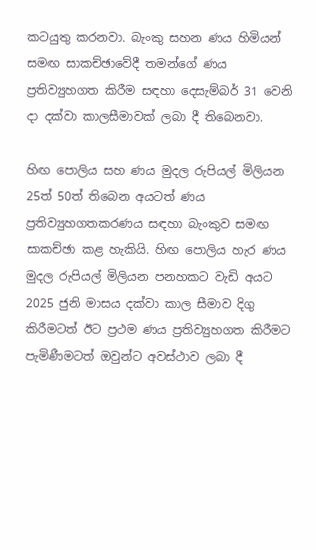කටයුතු කරනවා. බැංකු සහන ණය හිමියන් සමඟ සාකච්ඡාවේදී තමන්ගේ ණය ප්‍රතිව්‍යුහගත කිරීම සඳහා දෙසැම්බර් 31 වෙනි දා දක්වා කාලසීමාවක් ලබා දී තිබෙනවා.

හිඟ පොලිය සහ ණය මුදල රුපියල් මිලියන 25ත් 50ත් තිබෙන අයටත් ණය ප්‍රතිව්‍යුහගතකරණය සඳහා බැංකුව සමඟ සාකච්ඡා කළ හැකියි. හිඟ පොලිය හැර ණය මුදල රුපියල් මිලියන පනහකට වැඩි අයට 2025 ජුනි මාසය දක්වා කාල සීමාව දිගු කිරීමටත් ඊට ප්‍රථම ණය ප්‍රතිව්‍යුහගත කිරීමට පැමිණීමටත් ඔවුන්ට අවස්ථාව ලබා දී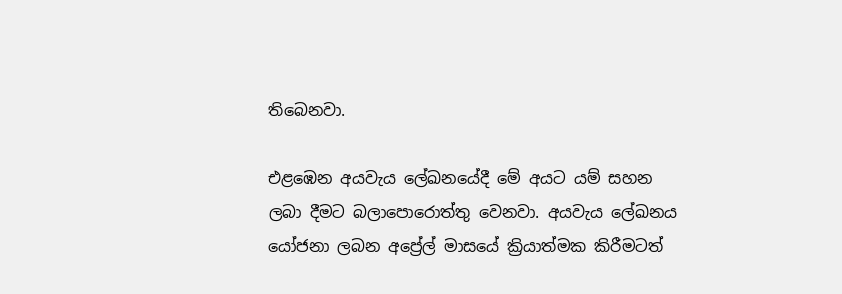තිබෙනවා.

එළඹෙන අයවැය ලේඛනයේදී මේ අයට යම් සහන ලබා දීමට බලාපොරොත්තු වෙනවා. අයවැය ‍ලේඛනය යෝජනා ලබන අප්‍රේල් මාසයේ ක්‍රියාත්මක කිරීමටත්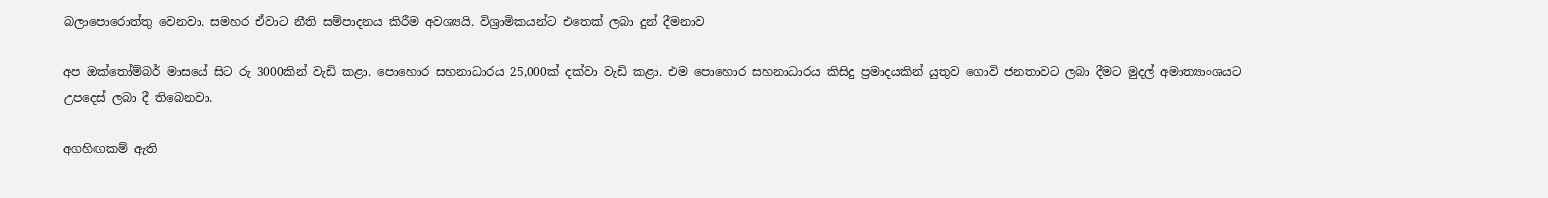බලාපොරොත්තු වෙනවා. සමහර ඒවාට නීති සම්පාදනය කිරීම අවශ්‍යයි. විශ්‍රාමිකයන්ට එතෙක් ලබා දුන් දීමනාව

අප ඔක්තෝම්බර් මාසයේ සිට රු 3000කින් වැඩි කළා. පොහොර සහනාධාරය 25,000ක් දක්වා වැඩි කළා. එම පොහොර සහනාධාරය කිසිදු ප්‍රමාදයකින් යුතුව ගොවි ජනතාවට ලබා දීමට මුදල් අමාත්‍යාංශයට උපදෙස් ලබා දී තිබෙනවා.

අගහිඟකම් ඇති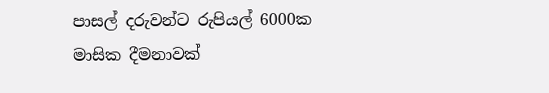පාසල් දරුවන්ට රුපියල් 6000ක මාසික දීමනාවක්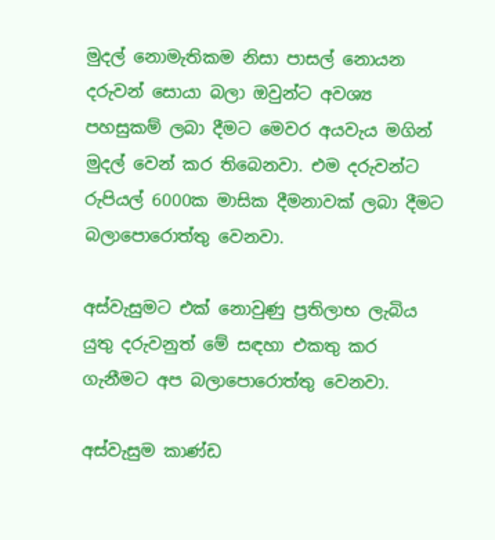මුදල් නොමැතිකම නිසා පාසල් නොයන දරුවන් සොයා බලා ඔවුන්ට අවශ්‍ය පහසුකම් ලබා දීමට මෙවර අයවැය මගින් මුදල් වෙන් කර තිබෙනවා. එම දරුවන්ට රුපියල් 6000ක මාසික දීමනාවක් ලබා දීමට බලාපොරොත්තු වෙනවා.

අස්වැසුමට එක් නොවුණු ප්‍රතිලාභ ලැබිය යුතු දරුවනුත් මේ සඳහා එකතු කර ගැනීමට අප බලාපොරොත්තු වෙනවා.

අස්වැසුම කාණ්ඩ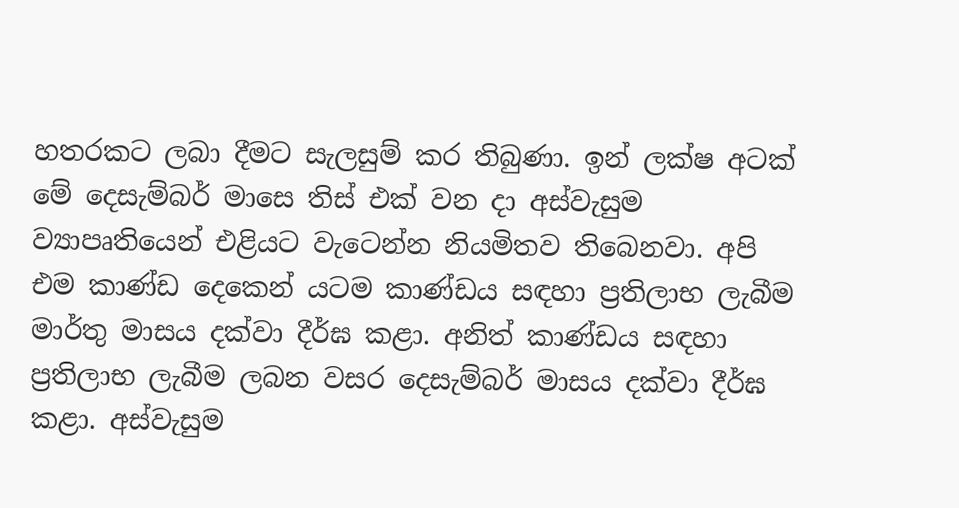හතරකට ලබා දීමට සැලසුම් කර තිබුණා. ඉන් ලක්ෂ අටක් මේ දෙසැම්බර් මාසෙ තිස් එක් වන දා අස්වැසුම ව්‍යාපෘතියෙන් එළියට වැටෙන්න නියමිතව තිබෙනවා. අපි එම කාණ්ඩ දෙකෙන් යටම කාණ්ඩය සඳහා ප්‍රතිලාභ ලැබීම මාර්තු මාසය දක්වා දීර්ඝ කළා. අනිත් කාණ්ඩය සඳහා ප්‍රතිලාභ ලැබීම ලබන වසර දෙසැම්බර් මාසය දක්වා දීර්ඝ කළා. අස්වැසුම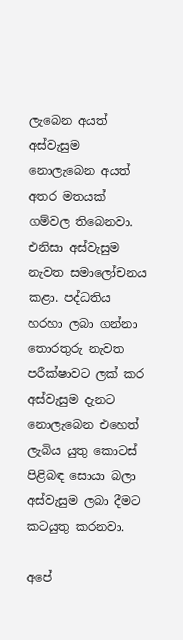ලැබෙන අයත් අස්වැසුම නොලැබෙන අයත් අතර මතයක් ගම්වල තිබෙනවා. එනිසා අස්වැසුම නැවත සමාලෝචනය කළා. පද්ධතිය හරහා ලබා ගන්නා තොරතුරු නැවත පරීක්ෂාවට ලක් කර අස්වැසුම දැනට නොලැබෙන එහෙත් ලැබිය යුතු කොටස් පිළිබඳ සොයා බලා අස්වැසුම ලබා දීමට කටයුතු කරනවා.

අපේ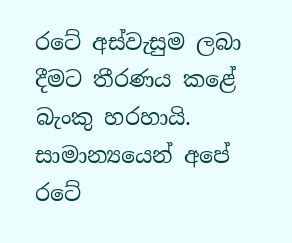රටේ අස්වැසුම ලබා දීමට තීරණය කළේ බැංකු හරහායි. සාමාන්‍යයෙන් අපේ රටේ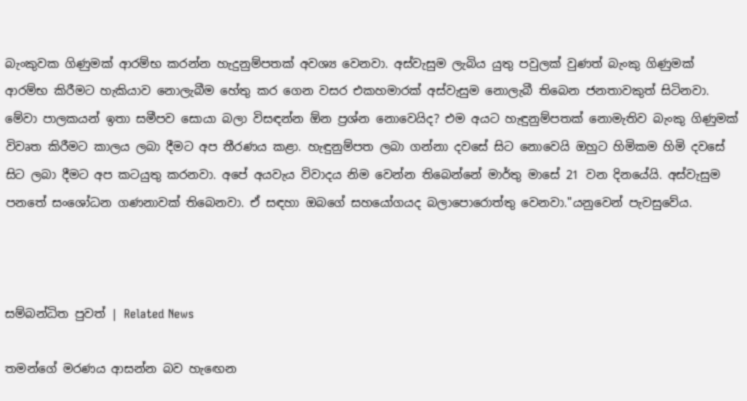බැංකුවක ගිණුමක් ආරම්භ කරන්න හැදුනුම්පතක් අවශ්‍ය වෙනවා. අස්වැසුම ලැබිය යුතු පවුලක් වුණත් බැංකු ගිණුමක් ආරම්භ කිරීමට හැකියාව නොලැබීම හේතු කර ගෙන වසර එකහමාරක් අස්වැසුම නොලැබී තිබෙන ජනතාවකුත් සිටිනවා. මේවා පාලකයන් ඉතා සමීපව සොයා බලා විසඳන්න ඕන ප්‍රශ්න නොවෙයිද? එම අයට හැඳුනුම්පතක් නොමැතිව බැංකු ගිණුමක් විවෘත කිරීමට කාලය ලබා දීමට අප තීරණය කළා. හැඳුනුම්පත ලබා ගන්නා දවසේ සිට නොවෙයි ඔහුට හිමිකම හිමි දවසේ සිට ලබා දීමට අප කටයුතු කරනවා. අපේ අයවැය විවාදය නිම වෙන්න තිබෙන්නේ මාර්තු මාසේ 21 වන දිනයේයි. අස්වැසුම පනතේ සංශෝධන ගණනාවක් තිබෙනවා. ඒ සඳහා ඔබගේ සහයෝගයද බලාපොරොත්තු වෙනවා."යනුවෙන් පැවසුවේය.



සම්බන්ධිත පුවත් | Related News

තමන්ගේ මරණය ආසන්න බව හැඟෙන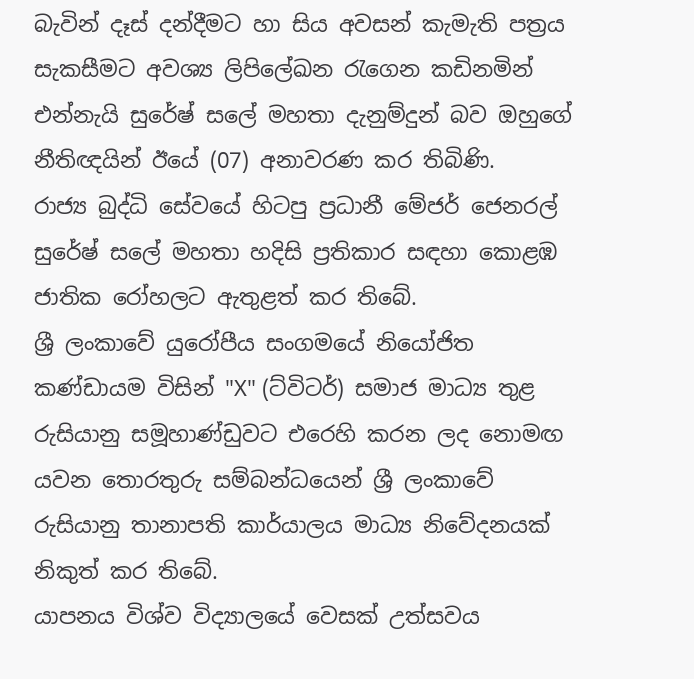බැවින් දෑස් දන්දීමට හා සිය අවසන් කැමැති පත්‍රය සැකසීමට අවශ්‍ය ලිපිලේඛන රැගෙන කඩිනමින් එන්නැයි සුරේෂ් සලේ මහතා දැනුම්දුන් බව ඔහුගේ නීතිඥයින් ඊයේ (07) අනාවරණ කර තිබිණි.
රාජ්‍ය බුද්ධි සේවයේ හිටපු ප්‍රධානී මේජර් ජෙනරල් සුරේෂ් සලේ මහතා හදිසි ප්‍රතිකාර සඳහා කොළඹ ජාතික රෝහලට ඇතුළත් කර තිබේ.
ශ්‍රී ලංකාවේ යුරෝපීය සංගමයේ නියෝජිත කණ්ඩායම විසින් "X" (ට්විටර්) සමාජ මාධ්‍ය තුළ රුසියානු සමූහාණ්ඩුවට එරෙහි කරන ලද නොමඟ යවන තොරතුරු සම්බන්ධයෙන් ශ්‍රී ලංකාවේ රුසියානු තානාපති කාර්යාලය මාධ්‍ය නිවේදනයක් නිකුත් කර තිබේ.
යාපනය විශ්ව විද්‍යාලයේ වෙසක් උත්සවය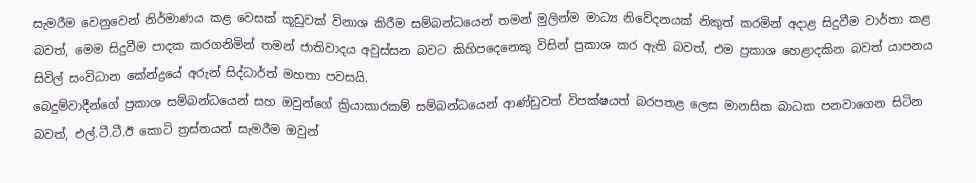සැමරීම වෙනුවෙන් නිර්මාණය කළ වෙසක් කූඩුවක් විනාශ කිරීම සම්බන්ධයෙන් තමන් මුලින්ම මාධ්‍ය නිවේදනයක් නිකුත් කරමින් අදාළ සිදුවීම වාර්තා කළ බවත්, මෙම සිදුවීම පාදක කරගනිමින් තමන් ජාතිවාදය අවුස්සන බවට කිහිපදෙනෙකු විසින් ප්‍රකාශ කර ඇති බවත්, එම ප්‍රකාශ හෙළාදකින බවත් යාපනය සිවිල් සංවිධාන කේන්ද්‍රයේ අරුන් සිද්ධාර්ත් මහතා පවසයි.
බෙදුම්වාදීන්ගේ ප්‍රකාශ සම්බන්ධයෙන් සහ ඔවුන්ගේ ක්‍රියාකාරකම් සම්බන්ධයෙන් ආණ්ඩුවත් විපක්ෂයත් බරපතළ ලෙස මානසික බාධක පනවාගෙන සිටින බවත්, එල්.ටී.ටී.ඊ කොටි ත්‍රස්තයන් සැමරීම ඔවුන්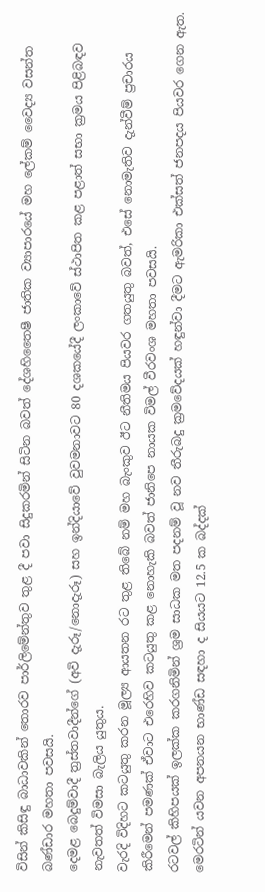විසින් කිසිඳු බාධාවකින් තොරව පාර්ලිමේන්තුව තුළ දී පවා සිදුකරමින් සිටින බවත් දේශහිතෛෂී ජාතික ව්‍යාපාරයේ මහ ලේකම් වෛද්‍ය වසන්ත බණ්ඩාර මහතා පවසයි.
දෙමළ බෙදුම්වාදී ත්‍රස්තවාදීන්ගේ (අවි දැරූ/නොදැරූ) සහ ඉන්දියාවේ වුවමනාවට 80 දශකයේදී ලංකාවේ ස්ථාපිත කළ පළාත් සභා ක්‍රමය පිළිබඳව නැවතත් විමසා බැලිය යුතුය.
වැරදි විදිහට කටයුතු කරන මූල්‍ය ආයතන රට තුළ තිබේ නම් මහ බැංකුව ඊට නීතිමය පියවර ගතයුතු බවත්, එසේ නොමැතිව දැන්වීම් ප්‍රචාරය කිරීමෙන් පමණක් ඒවාට එරෙහිව කටයුතු කළ නොහැකි බවත් ජානිපෙ නායක විමල් වීරවංශ මහතා පවසයි.
රටවල් කිහිපයක් ඉලක්ක කරගනිමින් ශ්‍රම සාධක මත පදනම් වූ නව තීරුබදු ක්‍රමවේදයක් හඳුන්වා දීමට ඇමරිකා එක්සත් ජනපදය පියවර ගෙන ඇත. මෙරටින් යවන අපනයන භාණ්ඩ සඳහා ද සියයට 12.5 ක බද්දක්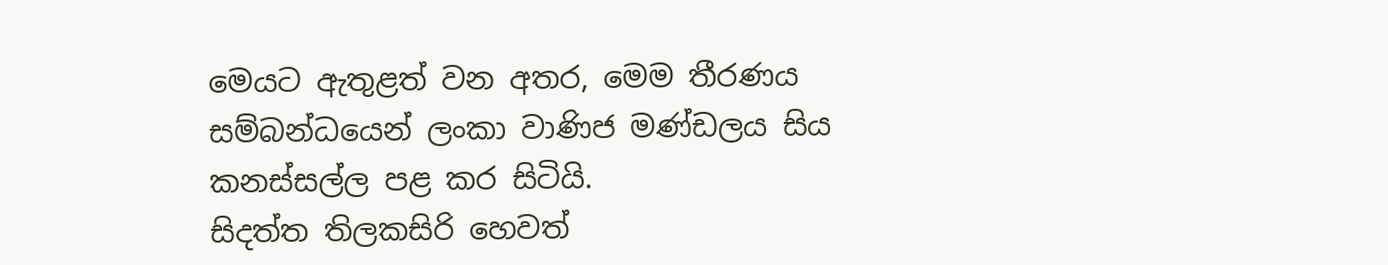මෙයට ඇතුළත් වන අතර, මෙම තීරණය සම්බන්ධයෙන් ලංකා වාණිජ මණ්ඩලය සිය කනස්සල්ල පළ කර සිටියි.
සිදත්ත තිලකසිරි හෙවත්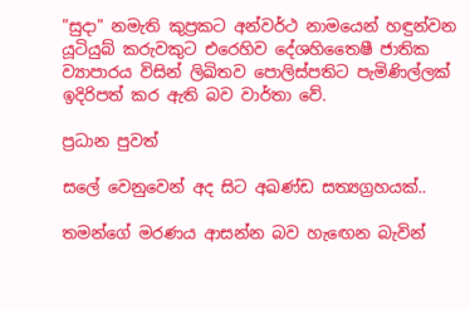"සුදා" නමැති කුප්‍රකට අන්වර්ථ නාමයෙන් හඳුන්වන යූටියුබ් කරුවකුට එරෙහිව දේශහිතෛෂී ජාතික ව්‍යාපාරය විසින් ලිඛිතව පොලිස්පතිට පැමිණිල්ලක් ඉදිරිපත් කර ඇති බව වාර්තා වේ.

ප්‍රධාන පුවත්

සලේ වෙනුවෙන් අද සිට අඛණ්ඩ සත්‍යග්‍රහයක්..

තමන්ගේ මරණය ආසන්න බව හැඟෙන බැවින්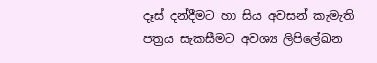දෑස් දන්දීමට හා සිය අවසන් කැමැති පත්‍රය සැකසීමට අවශ්‍ය ලිපිලේඛන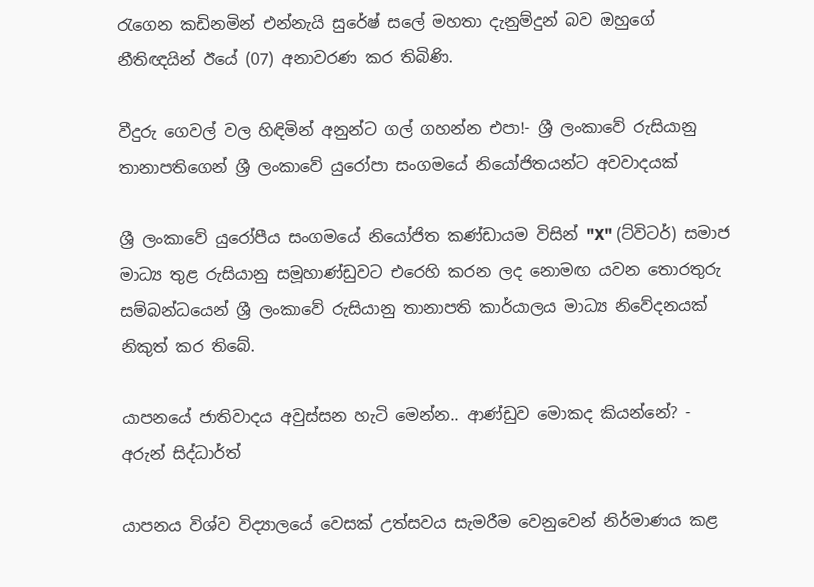රැගෙන කඩිනමින් එන්නැයි සුරේෂ් සලේ මහතා දැනුම්දුන් බව ඔහුගේ නීතිඥයින් ඊයේ (07) අනාවරණ කර තිබිණි.

වීදුරු ගෙවල් වල හිඳිමින් අනුන්ට ගල් ගහන්න එපා!- ශ්‍රී ලංකාවේ රුසියානු තානාපතිගෙන් ශ්‍රී ලංකාවේ යුරෝපා සංගමයේ නියෝජිතයන්ට අවවාදයක්

ශ්‍රී ලංකාවේ යුරෝපීය සංගමයේ නියෝජිත කණ්ඩායම විසින් "X" (ට්විටර්) සමාජ මාධ්‍ය තුළ රුසියානු සමූහාණ්ඩුවට එරෙහි කරන ලද නොමඟ යවන තොරතුරු සම්බන්ධයෙන් ශ්‍රී ලංකාවේ රුසියානු තානාපති කාර්යාලය මාධ්‍ය නිවේදනයක් නිකුත් කර තිබේ.

යාපනයේ ජාතිව‍ාදය අවුස්සන හැටි මෙන්න.. ආණ්ඩුව මොකද කියන්නේ? - අරුන් සිද්ධාර්ත්

යාපනය විශ්ව විද්‍යාලයේ වෙසක් උත්සවය සැමරීම වෙනුවෙන් නිර්මාණය කළ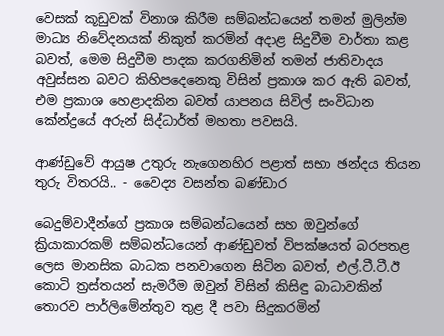වෙසක් කූඩුවක් විනාශ කිරීම සම්බන්ධයෙන් තමන් මුලින්ම මාධ්‍ය නිවේදනයක් නිකුත් කරමින් අදාළ සිදුවීම වාර්තා කළ බවත්, මෙම සිදුවීම පාදක කරගනිමින් තමන් ජාතිවාදය අවුස්සන බවට කිහිපදෙනෙකු විසින් ප්‍රකාශ කර ඇති බවත්, එම ප්‍රකාශ හෙළාදකින බවත් යාපනය සිවිල් සංවිධාන කේන්ද්‍රයේ අරුන් සිද්ධාර්ත් මහතා පවසයි.

ආණ්ඩුවේ ආයුෂ උතුරු නැගෙනහිර පළාත් සභා ඡන්දය තියන තුරු විතරයි.. - වෛද්‍ය වසන්ත බණ්ඩාර

බෙදුම්වාදීන්ගේ ප්‍රකාශ සම්බන්ධයෙන් සහ ඔවුන්ගේ ක්‍රියාකාරකම් සම්බන්ධයෙන් ආණ්ඩුවත් විපක්ෂයත් බරපතළ ලෙස මානසික බාධක පනවාගෙන සිටින බවත්, එල්.ටී.ටී.ඊ කොටි ත්‍රස්තයන් සැමරීම ඔවුන් විසින් කිසිඳු බාධාවකින් තොරව පාර්ලිමේන්තුව තුළ දී පවා සිදුකරමින්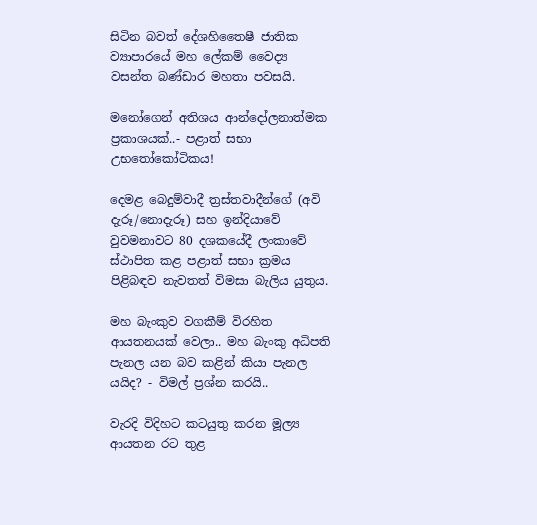සිටින බවත් දේශහිතෛෂී ජාතික ව්‍යාපාරයේ මහ ලේකම් වෛද්‍ය වසන්ත බණ්ඩාර මහතා පවසයි.

මනෝගෙන් අතිශය ආන්දෝලනාත්මක ප්‍රකාශයක්..- පළාත් සභා උභතෝකෝටිකය!

දෙමළ බෙදුම්වාදී ත්‍රස්තවාදීන්ගේ (අවි දැරූ/නොදැරූ) සහ ඉන්දියාවේ වුවමනාවට 80 දශකයේදී ලංකාවේ ස්ථාපිත කළ පළාත් සභා ක්‍රමය පිළිබඳව නැවතත් විමසා බැලිය යුතුය.

මහ බැංකුව වගකීම් විරහිත ආයතනයක් වෙලා.. මහ බැංකු අධිපති පැනල යන බව කළින් කියා පැනල යයිද? - විමල් ප්‍රශ්න කරයි..

වැරදි විදිහට කටයුතු කරන මූල්‍ය ආයතන රට තුළ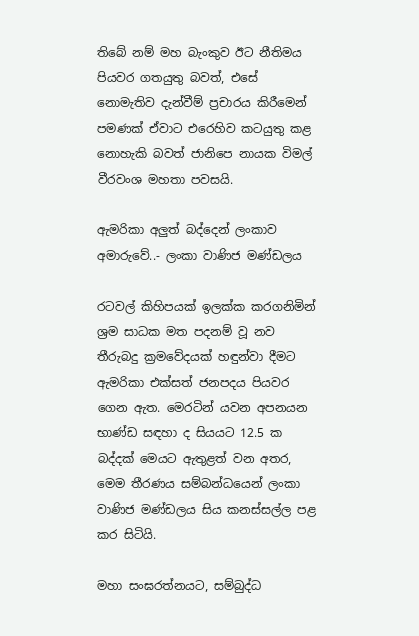තිබේ නම් මහ බැංකුව ඊට නීතිමය පියවර ගතයුතු බවත්, එසේ නොමැතිව දැන්වීම් ප්‍රචාරය කිරීමෙන් පමණක් ඒවාට එරෙහිව කටයුතු කළ නොහැකි බවත් ජානිපෙ නායක විමල් වීරවංශ මහතා පවසයි.

ඇමරිකා අලුත් බද්දෙන් ලංකාව අමාරුවේ..- ලංකා වාණිජ මණ්ඩලය

රටවල් කිහිපයක් ඉලක්ක කරගනිමින් ශ්‍රම සාධක මත පදනම් වූ නව තීරුබදු ක්‍රමවේදයක් හඳුන්වා දීමට ඇමරිකා එක්සත් ජනපදය පියවර ගෙන ඇත. මෙරටින් යවන අපනයන භාණ්ඩ සඳහා ද සියයට 12.5 ක බද්දක් මෙයට ඇතුළත් වන අතර, මෙම තීරණය සම්බන්ධයෙන් ලංකා වාණිජ මණ්ඩලය සිය කනස්සල්ල පළ කර සිටියි.

මහා සංඝරත්නයට, සම්බුද්ධ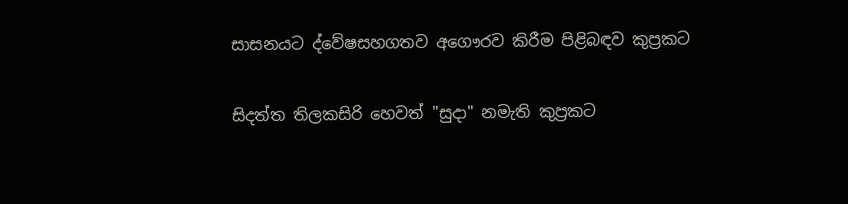සාසනයට ද්වේෂසහගතව අගෞරව කිරීම පිළිබඳව කුප්‍රකට

සිදත්ත තිලකසිරි හෙවත් "සුදා" නමැති කුප්‍රකට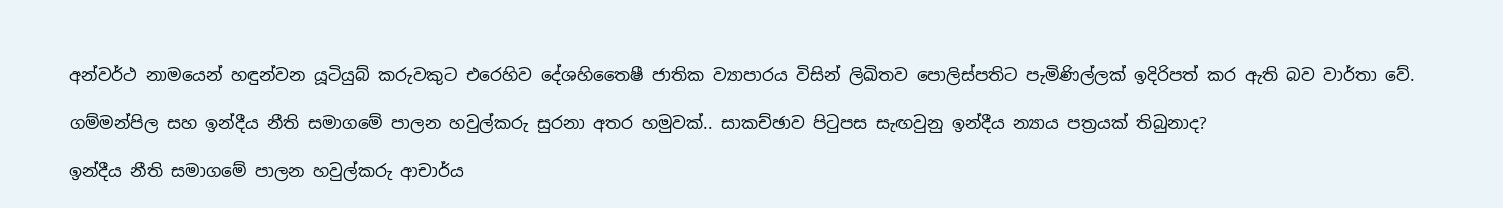අන්වර්ථ නාමයෙන් හඳුන්වන යූටියුබ් කරුවකුට එරෙහිව දේශහිතෛෂී ජාතික ව්‍යාපාරය විසින් ලිඛිතව පොලිස්පතිට පැමිණිල්ලක් ඉදිරිපත් කර ඇති බව වාර්තා වේ.

ගම්මන්පිල සහ ඉන්දීය නීති සමාගමේ පාලන හවුල්කරු සුරනා අතර හමුවක්.. සාකච්ඡාව පිටුපස සැඟවුනු ඉන්දීය න්‍යාය පත්‍රයක් තිබුනාද?

ඉන්දීය නීති සමාගමේ පාලන හවුල්කරු ආචාර්ය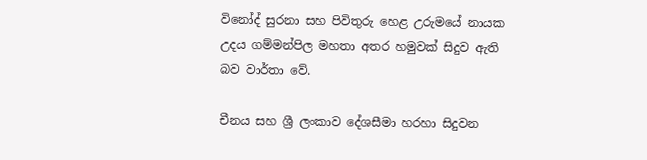විනෝද් සුරනා සහ පිවිතුරු හෙළ උරුමයේ නායක උදය ගම්මන්පිල මහතා අතර හමුවක් සිදුව ඇති බව වාර්තා වේ.

චීනය සහ ශ්‍රී ලංකාව දේශසීමා හරහා සිදුවන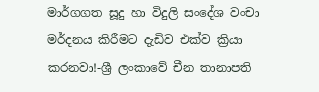මාර්ගගත සූදු හා විදුලි සංදේශ වංචා මර්දනය කිරීමට දැඩිව එක්ව ක්‍රියා කරනවා!-ශ්‍රී ලංකාවේ චීන තානාපති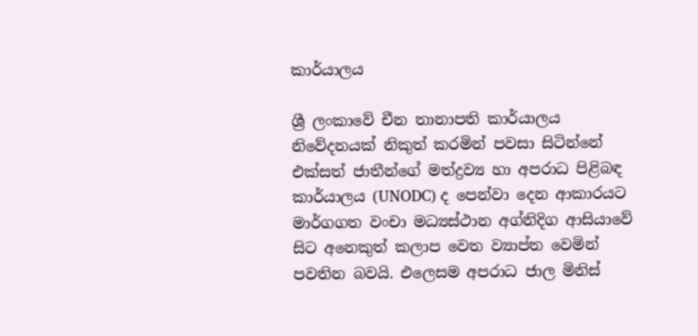කාර්යාලය

ශ්‍රී ලංකාවේ චීන තානාපති කාර්යාලය නිවේදනයක් නිකුත් කරමින් පවසා සිටින්නේ එක්සත් ජාතීන්ගේ මත්ද්‍රව්‍ය හා අපරාධ පිළිබඳ කාර්යාලය (UNODC) ද පෙන්වා දෙන ආකාරයට මාර්ගගත වංචා මධ්‍යස්ථාන අග්නිදිග ආසියාවේ සිට අනෙකුත් කලාප වෙත ව්‍යාප්ත වෙමින් පවතින බවයි. එලෙසම අපරාධ ජාල මිනිස්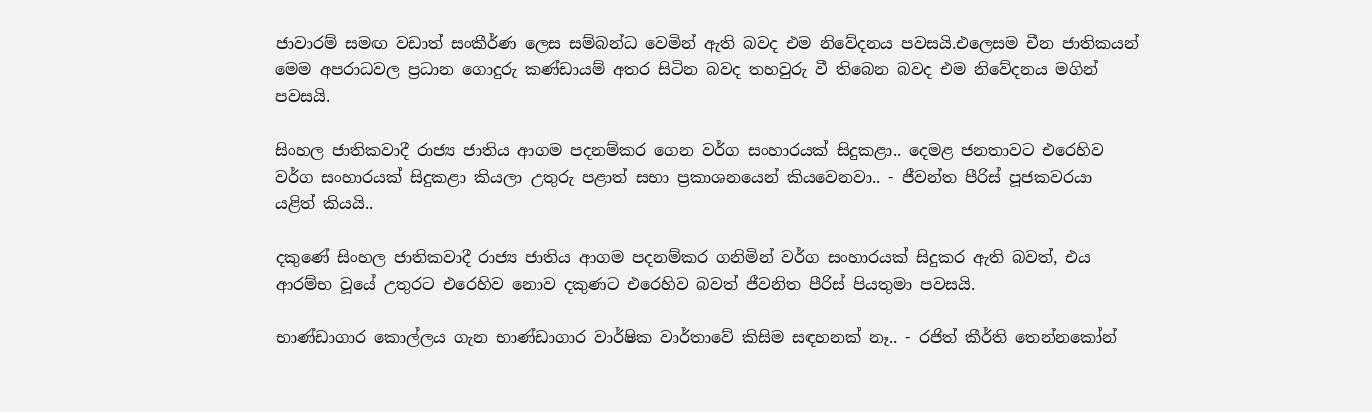ජාවාරම් සමඟ වඩාත් සංකීර්ණ ලෙස සම්බන්ධ වෙමින් ඇති බවද එම නිවේදනය පවසයි.එලෙසම චීන ජාතිකයන් මෙම අපරාධවල ප්‍රධාන ගොදුරු කණ්ඩායම් අතර සිටින බවද තහවුරු වී තිබෙන බවද එම නිවේදනය මගින් පවසයි.

සිංහල ජාතිකවාදී රාජ්‍ය ජාතිය ආගම පදනම්කර ගෙන වර්ග සංහාරයක් සිදුකළා.. දෙමළ ජනතාවට එරෙහිව වර්ග සංහාරයක් සිදුකළා කියලා උතුරු පළාත් සභා ප්‍රකාශනයෙන් කියවෙනවා.. - ජීවන්ත පීරිස් පූජකවරයා යළිත් කියයි..

දකුණේ සිංහල ජාතිකවාදී රාජ්‍ය ජාතිය ආගම පදනම්කර ගනිමින් වර්ග සංහාරයක් සිදුකර ඇති බවත්, එය ආරම්භ වූයේ උතුරට එරෙහිව නොව දකුණට එරෙහිව බවත් ජීවනිත පීරිස් පියතුමා පවසයි.

භාණ්ඩාගාර කොල්ලය ගැන භාණ්ඩාගාර වාර්ෂික වාර්තාවේ කිසිම සඳහනක් නෑ.. - රජිත් කීර්ති තෙන්නකෝන්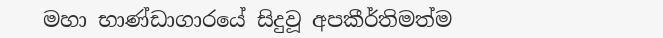මහා භාණ්ඩාගාරයේ සිදුවූ අපකීර්තිමත්ම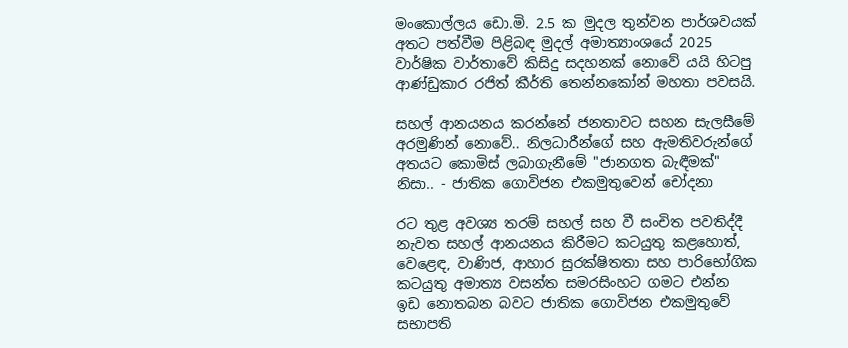මංකොල්ලය ඩො.මි. 2.5 ක මුදල තුන්වන පාර්ශවයක් අතට පත්වීම පිළිබඳ මුදල් අමාත්‍යාංශයේ 2025 වාර්ෂික වාර්තාවේ කිසිදු සදහනක් නොවේ යයි හිටපු ආණ්ඩුකාර රජිත් කීර්ති තෙන්නකෝන් මහතා පවසයි.

සහල් ආනයනය කරන්නේ ජනතාවට සහන සැලසීමේ අරමුණින් නොවේ.. නිලධාරීන්ගේ සහ ඇමතිවරුන්ගේ අතයට කොමිස් ලබාගැනීමේ "ජානගත බැඳීමක්" නිසා.. - ජාතික ගොවිජන එකමුතුවෙන් චෝදනා

රට තුළ අවශ්‍ය තරම් සහල් සහ වී සංචිත පවතිද්දී නැවත සහල් ආනයනය කිරීමට කටයුතු කළහොත්, වෙළෙඳ, වාණිජ, ආහාර සුරක්ෂිතතා සහ පාරිභෝගික කටයුතු අමාත්‍ය වසන්ත සමරසිංහට ගමට එන්න ඉඩ නොතබන බවට ජාතික ගොවිජන එකමුතුවේ සභාපති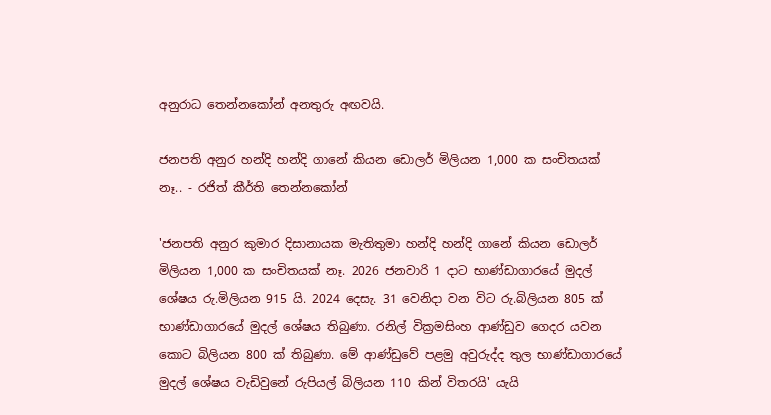අනුරාධ තෙන්නකෝන් අනතුරු අඟවයි.

ජනපති අනුර හන්දි හන්දි ගානේ කියන ඩොලර් මිලියන 1,000 ක සංචිතයක් නෑ.. - රජිත් කීර්ති තෙන්නකෝන්

'ජනපති අනුර කුමාර දිසානායක මැතිතුමා හන්දි හන්දි ගානේ කියන ඩොලර් මිලියන 1,000 ක සංචිතයක් නෑ. 2026 ජනවාරි 1 දාට භාණ්ඩාගාරයේ මුදල් ශේෂය රු.මිලියන 915 යි. 2024 දෙසැ. 31 වෙනිදා වන විට රු.බිලියන 805 ක් භාණ්ඩාගාරයේ මුදල් ශේෂය තිබුණා. රනිල් වික්‍රමසිංහ ආණ්ඩුව ගෙදර යවන කොට බිලියන 800 ක් තිබුණා. මේ ආණ්ඩුවේ පළමු අවුරුද්ද තුල භාණ්ඩාගාරයේ මුදල් ශේෂය වැඩිවුනේ රුපියල් බිලියන 110 කින් විතරයි' යැයි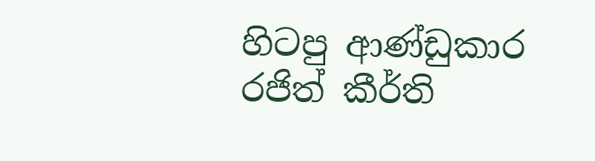හිටපු ආණ්ඩුකාර රජිත් කීර්ති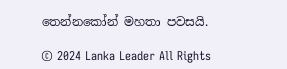තෙන්නකෝන් මහතා පවසයි.

© 2024 Lanka Leader All Rights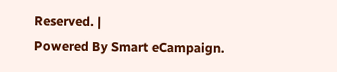Reserved. |
Powered By Smart eCampaign.